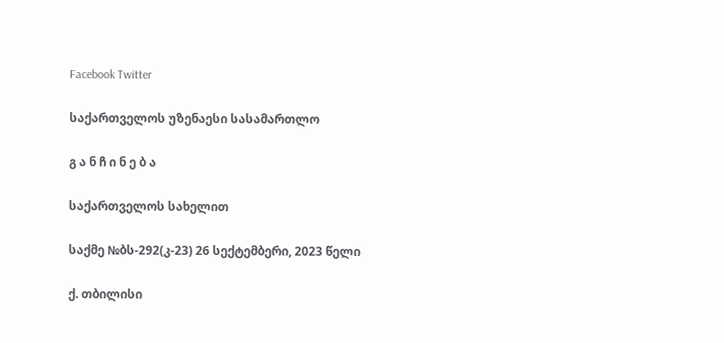Facebook Twitter

საქართველოს უზენაესი სასამართლო

გ ა ნ ჩ ი ნ ე ბ ა

საქართველოს სახელით

საქმე №ბს-292(კ-23) 26 სექტემბერი, 2023 წელი

ქ. თბილისი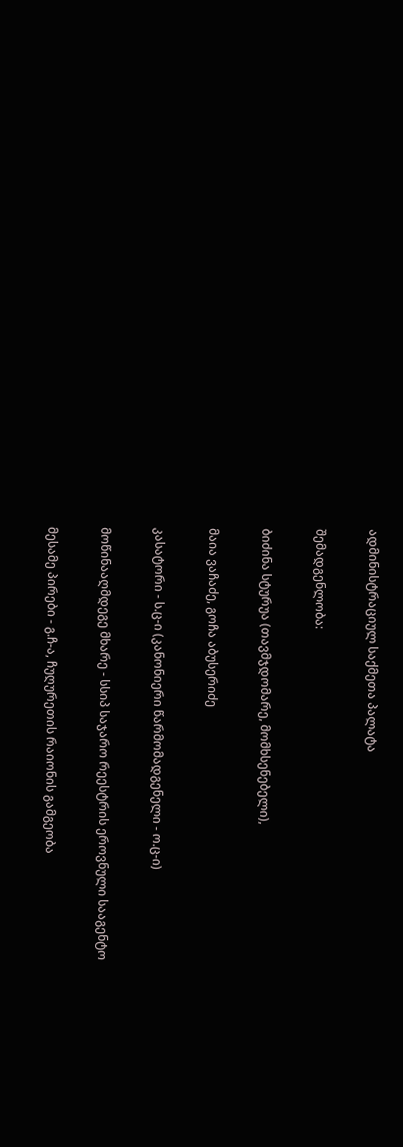ადმინისტრაციულ საქმეთა პალატა

შემადგენლობა:

ბიძინა სტურუა (თავმჯდომარე, მომხსენებელი),

მაია ვაჩაძე, გოჩა აბუსერიძე

კასატორი - ს.ც-ი (კანონიერი წარმომადგენელი - ო.ც-ი)

მოწინააღმდეგე მხარე - სსიპ საჯარო რეესტრის ეროვნული სააგენტო

მესამე პირები - გ.ჩ-ა, ჩუღურეთის რაიონის გამგეობა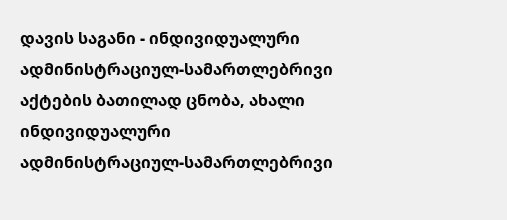დავის საგანი - ინდივიდუალური ადმინისტრაციულ-სამართლებრივი აქტების ბათილად ცნობა, ახალი ინდივიდუალური ადმინისტრაციულ-სამართლებრივი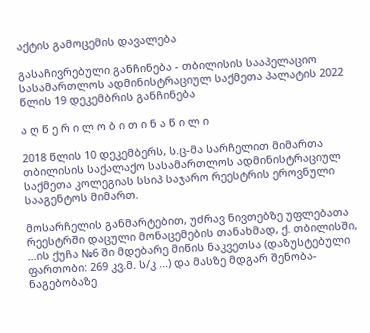აქტის გამოცემის დავალება

გასაჩივრებული განჩინება - თბილისის სააპელაციო სასამართლოს ადმინისტრაციულ საქმეთა პალატის 2022 წლის 19 დეკემბრის განჩინება

ა ღ წ ე რ ი ლ ო ბ ი თ ი ნ ა წ ი ლ ი

2018 წლის 10 დეკემბერს, ს.ც-მა სარჩელით მიმართა თბილისის საქალაქო სასამართლოს ადმინისტრაციულ საქმეთა კოლეგიას სსიპ საჯარო რეესტრის ეროვნული სააგენტოს მიმართ.

მოსარჩელის განმარტებით, უძრავ ნივთებზე უფლებათა რეესტრში დაცული მონაცემების თანახმად, ქ. თბილისში, ...ის ქუჩა №6 ში მდებარე მიწის ნაკვეთსა (დაზუსტებული ფართობი: 269 კვ.მ. ს/კ ...) და მასზე მდგარ შენობა- ნაგებობაზე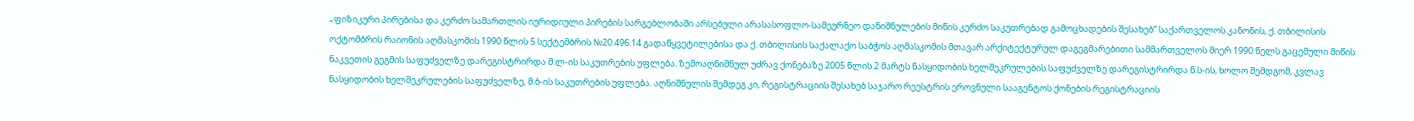„ფიზიკური პირებისა და კერძო სამართლის იურიდიული პირების სარგებლობაში არსებული არასასოფლო-სამეურნეო დანიშნულების მიწის კერძო საკუთრებად გამოცხადების შესახებ“ საქართველოს კანონის, ქ. თბილისის ოქტომბრის რაიონის აღმასკომის 1990 წლის 5 სექტემბრის №20.496.14 გადაწყვეტილებისა და ქ. თბილისის საქალაქო საბჭოს აღმასკომის მთავარ არქიტექტურულ დაგეგმარებითი სამმართველოს მიერ 1990 წელს გაცემული მიწის ნაკვეთის გეგმის საფუძველზე დარეგისტრირდა მ.ლ-ის საკუთრების უფლება. ზემოაღნიშნულ უძრავ ქონებაზე 2005 წლის 2 მარტს ნასყიდობის ხელშეკრულების საფუძველზე დარეგისტრირდა ნ.ს-ის, ხოლო შემდგომ, კვლავ ნასყიდობის ხელშეკრულების საფუძველზე, მ.ბ-ის საკუთრების უფლება. აღნიშნულის შემდეგ კი, რეგისტრაციის შესახებ საჯარო რეესტრის ეროვნული სააგენტოს ქონების რეგისტრაციის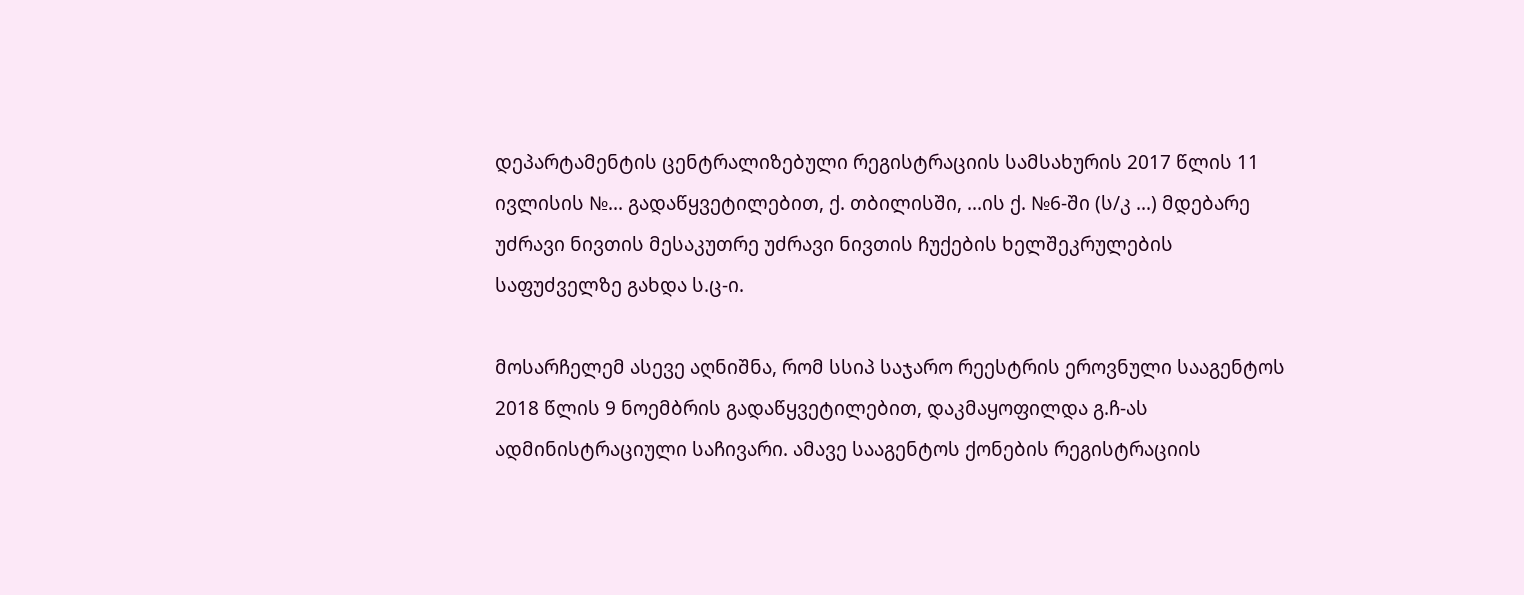დეპარტამენტის ცენტრალიზებული რეგისტრაციის სამსახურის 2017 წლის 11 ივლისის №... გადაწყვეტილებით, ქ. თბილისში, ...ის ქ. №6-ში (ს/კ ...) მდებარე უძრავი ნივთის მესაკუთრე უძრავი ნივთის ჩუქების ხელშეკრულების საფუძველზე გახდა ს.ც-ი.

მოსარჩელემ ასევე აღნიშნა, რომ სსიპ საჯარო რეესტრის ეროვნული სააგენტოს 2018 წლის 9 ნოემბრის გადაწყვეტილებით, დაკმაყოფილდა გ.ჩ-ას ადმინისტრაციული საჩივარი. ამავე სააგენტოს ქონების რეგისტრაციის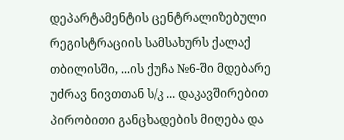დეპარტამენტის ცენტრალიზებული რეგისტრაციის სამსახურს ქალაქ თბილისში, ...ის ქუჩა №6-ში მდებარე უძრავ ნივთთან ს/კ ... დაკავშირებით პირობითი განცხადების მიღება და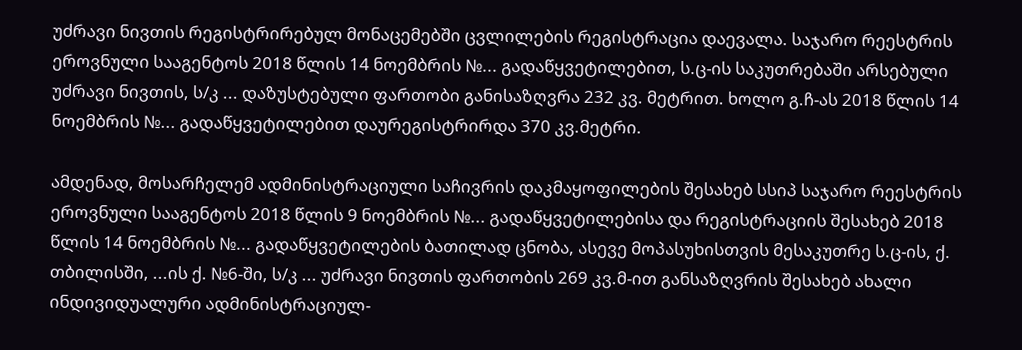უძრავი ნივთის რეგისტრირებულ მონაცემებში ცვლილების რეგისტრაცია დაევალა. საჯარო რეესტრის ეროვნული სააგენტოს 2018 წლის 14 ნოემბრის №... გადაწყვეტილებით, ს.ც-ის საკუთრებაში არსებული უძრავი ნივთის, ს/კ ... დაზუსტებული ფართობი განისაზღვრა 232 კვ. მეტრით. ხოლო გ.ჩ-ას 2018 წლის 14 ნოემბრის №... გადაწყვეტილებით დაურეგისტრირდა 370 კვ.მეტრი.

ამდენად, მოსარჩელემ ადმინისტრაციული საჩივრის დაკმაყოფილების შესახებ სსიპ საჯარო რეესტრის ეროვნული სააგენტოს 2018 წლის 9 ნოემბრის №... გადაწყვეტილებისა და რეგისტრაციის შესახებ 2018 წლის 14 ნოემბრის №... გადაწყვეტილების ბათილად ცნობა, ასევე მოპასუხისთვის მესაკუთრე ს.ც-ის, ქ. თბილისში, ...ის ქ. №6-ში, ს/კ ... უძრავი ნივთის ფართობის 269 კვ.მ-ით განსაზღვრის შესახებ ახალი ინდივიდუალური ადმინისტრაციულ-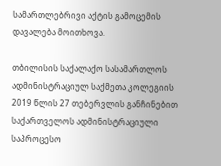სამართლებრივი აქტის გამოცემის დავალება მოითხოვა.

თბილისის საქალაქო სასამართლოს ადმინისტრაციულ საქმეთა კოლეგიის 2019 წლის 27 თებერვლის განჩინებით საქართველოს ადმინისტრაციული საპროცესო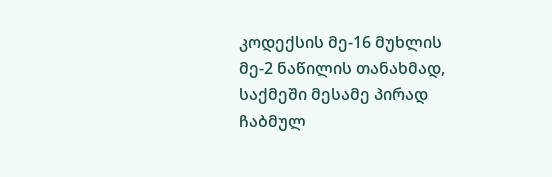კოდექსის მე-16 მუხლის მე-2 ნაწილის თანახმად, საქმეში მესამე პირად ჩაბმულ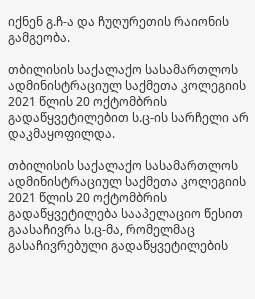იქნენ გ.ჩ-ა და ჩუღურეთის რაიონის გამგეობა.

თბილისის საქალაქო სასამართლოს ადმინისტრაციულ საქმეთა კოლეგიის 2021 წლის 20 ოქტომბრის გადაწყვეტილებით ს.ც-ის სარჩელი არ დაკმაყოფილდა.

თბილისის საქალაქო სასამართლოს ადმინისტრაციულ საქმეთა კოლეგიის 2021 წლის 20 ოქტომბრის გადაწყვეტილება სააპელაციო წესით გაასაჩივრა ს.ც-მა, რომელმაც გასაჩივრებული გადაწყვეტილების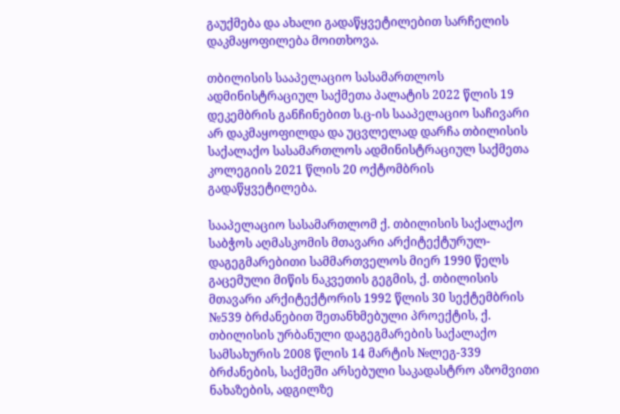გაუქმება და ახალი გადაწყვეტილებით სარჩელის დაკმაყოფილება მოითხოვა.

თბილისის სააპელაციო სასამართლოს ადმინისტრაციულ საქმეთა პალატის 2022 წლის 19 დეკემბრის განჩინებით ს.ც-ის სააპელაციო საჩივარი არ დაკმაყოფილდა და უცვლელად დარჩა თბილისის საქალაქო სასამართლოს ადმინისტრაციულ საქმეთა კოლეგიის 2021 წლის 20 ოქტომბრის გადაწყვეტილება.

სააპელაციო სასამართლომ ქ. თბილისის საქალაქო საბჭოს აღმასკომის მთავარი არქიტექტურულ-დაგეგმარებითი სამმართველოს მიერ 1990 წელს გაცემული მიწის ნაკვეთის გეგმის, ქ. თბილისის მთავარი არქიტექტორის 1992 წლის 30 სექტემბრის №539 ბრძანებით შეთანხმებული პროექტის, ქ. თბილისის ურბანული დაგეგმარების საქალაქო სამსახურის 2008 წლის 14 მარტის №ლეგ-339 ბრძანების, საქმეში არსებული საკადასტრო აზომვითი ნახაზების, ადგილზე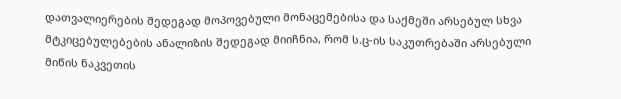დათვალიერების შედეგად მოპოვებული მონაცემებისა და საქმეში არსებულ სხვა მტკიცებულებების ანალიზის შედეგად მიიჩნია, რომ ს.ც-ის საკუთრებაში არსებული მიწის ნაკვეთის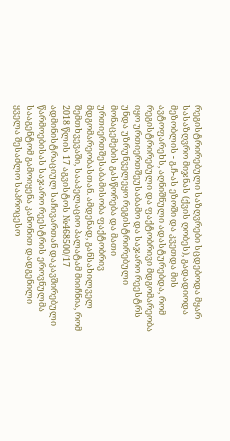რეგისტრირებული საზღვრები სცდებოდა მყარ სასაზღვრო მიჯნას (ქვის ღობეს), გადადიოდა მეზობლის - გ.ჩ-ას ეზოში და კვეთდა მის ავტოფარეხს, აღნიშნული ადასტურებდა, რომ რეგისტრირებული და ფაქტობრივი მდგომარეობა იყო ურთიერთშეუსაბამო და საჯარო რეესტრს უნდა უზრუნველეყო რეგისტრირებული მონაცემების გასწორება და მათი ურთიერთშესაბამისობა ფაქტობრივ მდგომარეობასთან. ამდენად, განსახილველ შემთხვევაში, სააპელაციო პალატამ მიიჩნია, რომ 2018 წლის 17 აგვისტოს №468500/17 ადმინისტრაციულ საჩივართან დაკავშირებული წარმოებისას საჯარო რეესტრის ეროვნულმა სააგენტომ გამოიყენა კანონით დადგენილი ყველა შესაძლო საპროცესო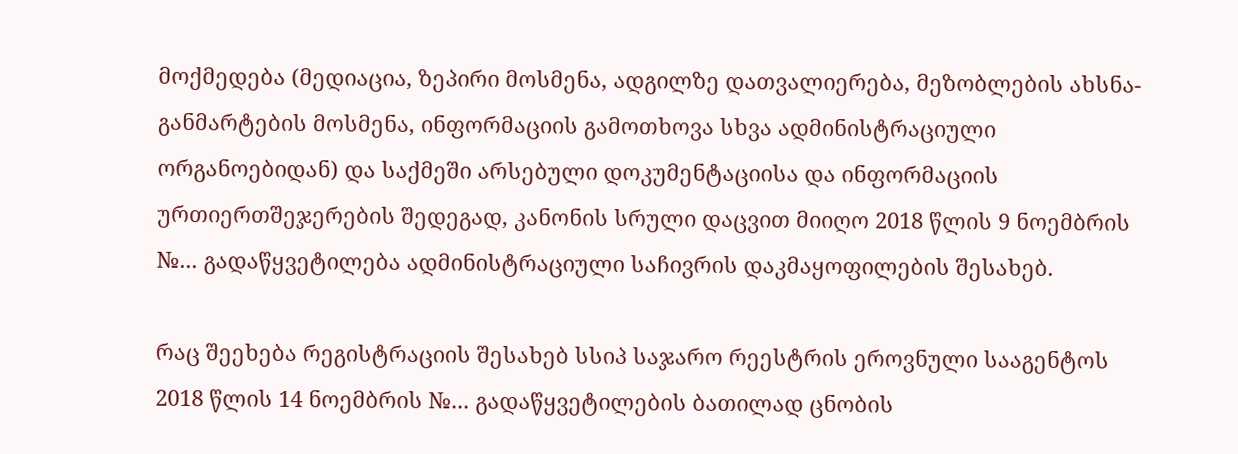მოქმედება (მედიაცია, ზეპირი მოსმენა, ადგილზე დათვალიერება, მეზობლების ახსნა-განმარტების მოსმენა, ინფორმაციის გამოთხოვა სხვა ადმინისტრაციული ორგანოებიდან) და საქმეში არსებული დოკუმენტაციისა და ინფორმაციის ურთიერთშეჯერების შედეგად, კანონის სრული დაცვით მიიღო 2018 წლის 9 ნოემბრის №... გადაწყვეტილება ადმინისტრაციული საჩივრის დაკმაყოფილების შესახებ.

რაც შეეხება რეგისტრაციის შესახებ სსიპ საჯარო რეესტრის ეროვნული სააგენტოს 2018 წლის 14 ნოემბრის №... გადაწყვეტილების ბათილად ცნობის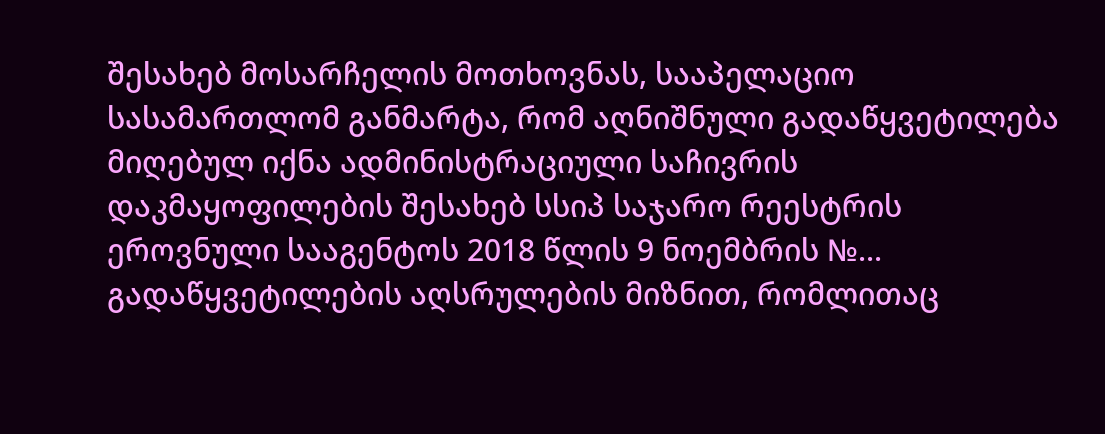შესახებ მოსარჩელის მოთხოვნას, სააპელაციო სასამართლომ განმარტა, რომ აღნიშნული გადაწყვეტილება მიღებულ იქნა ადმინისტრაციული საჩივრის დაკმაყოფილების შესახებ სსიპ საჯარო რეესტრის ეროვნული სააგენტოს 2018 წლის 9 ნოემბრის №... გადაწყვეტილების აღსრულების მიზნით, რომლითაც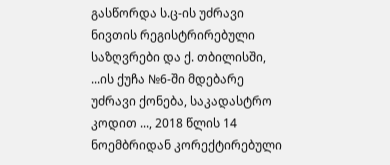გასწორდა ს.ც-ის უძრავი ნივთის რეგისტრირებული საზღვრები და ქ. თბილისში, ...ის ქუჩა №6-ში მდებარე უძრავი ქონება, საკადასტრო კოდით ..., 2018 წლის 14 ნოემბრიდან კორექტირებული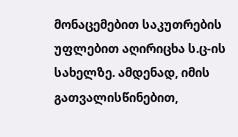მონაცემებით საკუთრების უფლებით აღირიცხა ს.ც-ის სახელზე. ამდენად, იმის გათვალისწინებით,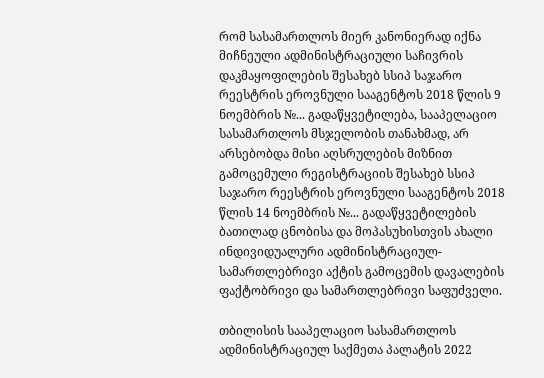რომ სასამართლოს მიერ კანონიერად იქნა მიჩნეული ადმინისტრაციული საჩივრის დაკმაყოფილების შესახებ სსიპ საჯარო რეესტრის ეროვნული სააგენტოს 2018 წლის 9 ნოემბრის №... გადაწყვეტილება, სააპელაციო სასამართლოს მსჯელობის თანახმად, არ არსებობდა მისი აღსრულების მიზნით გამოცემული რეგისტრაციის შესახებ სსიპ საჯარო რეესტრის ეროვნული სააგენტოს 2018 წლის 14 ნოემბრის №... გადაწყვეტილების ბათილად ცნობისა და მოპასუხისთვის ახალი ინდივიდუალური ადმინისტრაციულ-სამართლებრივი აქტის გამოცემის დავალების ფაქტობრივი და სამართლებრივი საფუძველი.

თბილისის სააპელაციო სასამართლოს ადმინისტრაციულ საქმეთა პალატის 2022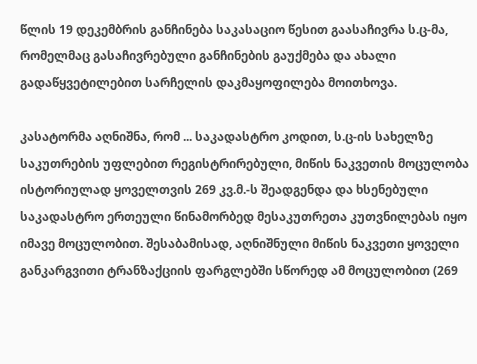წლის 19 დეკემბრის განჩინება საკასაციო წესით გაასაჩივრა ს.ც-მა, რომელმაც გასაჩივრებული განჩინების გაუქმება და ახალი გადაწყვეტილებით სარჩელის დაკმაყოფილება მოითხოვა.

კასატორმა აღნიშნა, რომ ... საკადასტრო კოდით, ს.ც-ის სახელზე საკუთრების უფლებით რეგისტრირებული, მიწის ნაკვეთის მოცულობა ისტორიულად ყოველთვის 269 კვ.მ.-ს შეადგენდა და ხსენებული საკადასტრო ერთეული წინამორბედ მესაკუთრეთა კუთვნილებას იყო იმავე მოცულობით. შესაბამისად, აღნიშნული მიწის ნაკვეთი ყოველი განკარგვითი ტრანზაქციის ფარგლებში სწორედ ამ მოცულობით (269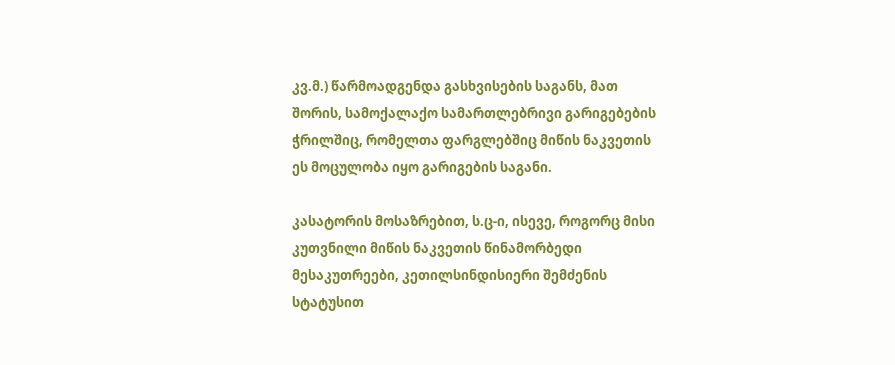კვ.მ.) წარმოადგენდა გასხვისების საგანს, მათ შორის, სამოქალაქო სამართლებრივი გარიგებების ჭრილშიც, რომელთა ფარგლებშიც მიწის ნაკვეთის ეს მოცულობა იყო გარიგების საგანი.

კასატორის მოსაზრებით, ს.ც-ი, ისევე, როგორც მისი კუთვნილი მიწის ნაკვეთის წინამორბედი მესაკუთრეები, კეთილსინდისიერი შემძენის სტატუსით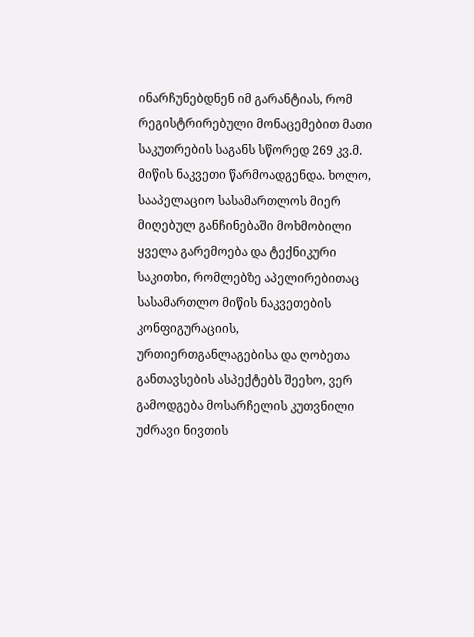ინარჩუნებდნენ იმ გარანტიას, რომ რეგისტრირებული მონაცემებით მათი საკუთრების საგანს სწორედ 269 კვ.მ. მიწის ნაკვეთი წარმოადგენდა. ხოლო, სააპელაციო სასამართლოს მიერ მიღებულ განჩინებაში მოხმობილი ყველა გარემოება და ტექნიკური საკითხი, რომლებზე აპელირებითაც სასამართლო მიწის ნაკვეთების კონფიგურაციის, ურთიერთგანლაგებისა და ღობეთა განთავსების ასპექტებს შეეხო, ვერ გამოდგება მოსარჩელის კუთვნილი უძრავი ნივთის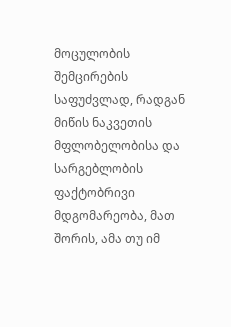მოცულობის შემცირების საფუძვლად, რადგან მიწის ნაკვეთის მფლობელობისა და სარგებლობის ფაქტობრივი მდგომარეობა, მათ შორის, ამა თუ იმ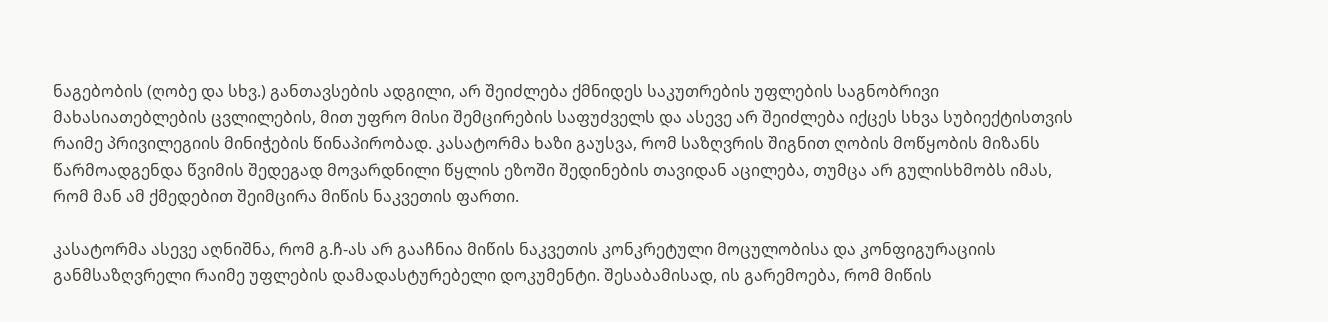ნაგებობის (ღობე და სხვ.) განთავსების ადგილი, არ შეიძლება ქმნიდეს საკუთრების უფლების საგნობრივი მახასიათებლების ცვლილების, მით უფრო მისი შემცირების საფუძველს და ასევე არ შეიძლება იქცეს სხვა სუბიექტისთვის რაიმე პრივილეგიის მინიჭების წინაპირობად. კასატორმა ხაზი გაუსვა, რომ საზღვრის შიგნით ღობის მოწყობის მიზანს წარმოადგენდა წვიმის შედეგად მოვარდნილი წყლის ეზოში შედინების თავიდან აცილება, თუმცა არ გულისხმობს იმას, რომ მან ამ ქმედებით შეიმცირა მიწის ნაკვეთის ფართი.

კასატორმა ასევე აღნიშნა, რომ გ.ჩ-ას არ გააჩნია მიწის ნაკვეთის კონკრეტული მოცულობისა და კონფიგურაციის განმსაზღვრელი რაიმე უფლების დამადასტურებელი დოკუმენტი. შესაბამისად, ის გარემოება, რომ მიწის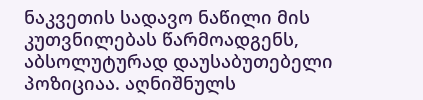ნაკვეთის სადავო ნაწილი მის კუთვნილებას წარმოადგენს, აბსოლუტურად დაუსაბუთებელი პოზიციაა. აღნიშნულს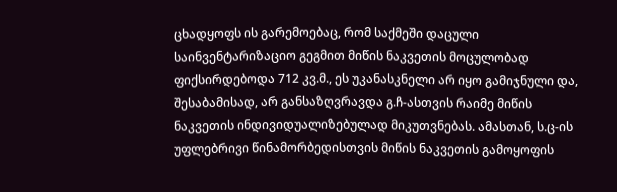ცხადყოფს ის გარემოებაც, რომ საქმეში დაცული საინვენტარიზაციო გეგმით მიწის ნაკვეთის მოცულობად ფიქსირდებოდა 712 კვ.მ., ეს უკანასკნელი არ იყო გამიჯნული და, შესაბამისად, არ განსაზღვრავდა გ.ჩ-ასთვის რაიმე მიწის ნაკვეთის ინდივიდუალიზებულად მიკუთვნებას. ამასთან, ს.ც-ის უფლებრივი წინამორბედისთვის მიწის ნაკვეთის გამოყოფის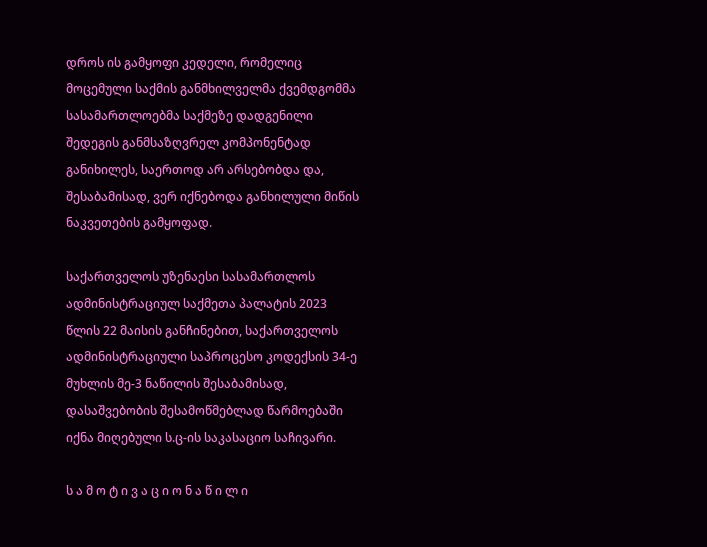დროს ის გამყოფი კედელი, რომელიც მოცემული საქმის განმხილველმა ქვემდგომმა სასამართლოებმა საქმეზე დადგენილი შედეგის განმსაზღვრელ კომპონენტად განიხილეს, საერთოდ არ არსებობდა და, შესაბამისად, ვერ იქნებოდა განხილული მიწის ნაკვეთების გამყოფად.

საქართველოს უზენაესი სასამართლოს ადმინისტრაციულ საქმეთა პალატის 2023 წლის 22 მაისის განჩინებით, საქართველოს ადმინისტრაციული საპროცესო კოდექსის 34-ე მუხლის მე-3 ნაწილის შესაბამისად, დასაშვებობის შესამოწმებლად წარმოებაში იქნა მიღებული ს.ც-ის საკასაციო საჩივარი.

ს ა მ ო ტ ი ვ ა ც ი ო ნ ა წ ი ლ ი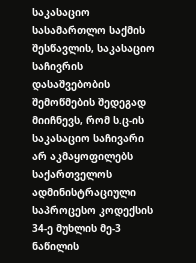საკასაციო სასამართლო საქმის შესწავლის, საკასაციო საჩივრის დასაშვებობის შემოწმების შედეგად მიიჩნევს, რომ ს.ც-ის საკასაციო საჩივარი არ აკმაყოფილებს საქართველოს ადმინისტრაციული საპროცესო კოდექსის 34-ე მუხლის მე-3 ნაწილის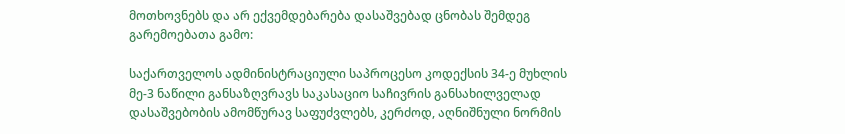მოთხოვნებს და არ ექვემდებარება დასაშვებად ცნობას შემდეგ გარემოებათა გამო:

საქართველოს ადმინისტრაციული საპროცესო კოდექსის 34-ე მუხლის მე-3 ნაწილი განსაზღვრავს საკასაციო საჩივრის განსახილველად დასაშვებობის ამომწურავ საფუძვლებს, კერძოდ, აღნიშნული ნორმის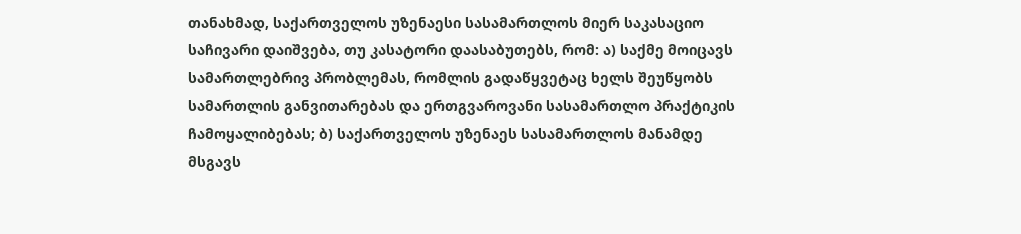თანახმად, საქართველოს უზენაესი სასამართლოს მიერ საკასაციო საჩივარი დაიშვება, თუ კასატორი დაასაბუთებს, რომ: ა) საქმე მოიცავს სამართლებრივ პრობლემას, რომლის გადაწყვეტაც ხელს შეუწყობს სამართლის განვითარებას და ერთგვაროვანი სასამართლო პრაქტიკის ჩამოყალიბებას; ბ) საქართველოს უზენაეს სასამართლოს მანამდე მსგავს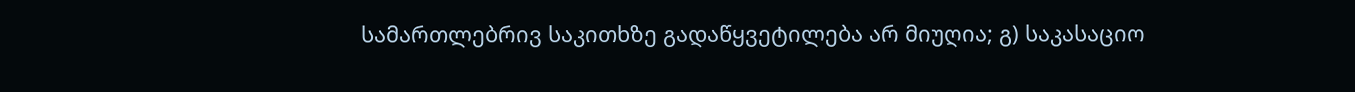სამართლებრივ საკითხზე გადაწყვეტილება არ მიუღია; გ) საკასაციო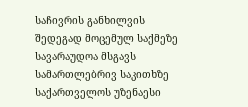საჩივრის განხილვის შედეგად მოცემულ საქმეზე სავარაუდოა მსგავს სამართლებრივ საკითხზე საქართველოს უზენაესი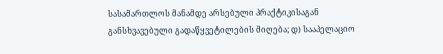სასამართლოს მანამდე არსებული პრაქტიკისაგან განსხვავებული გადაწყვეტილების მიღება; დ) სააპელაციო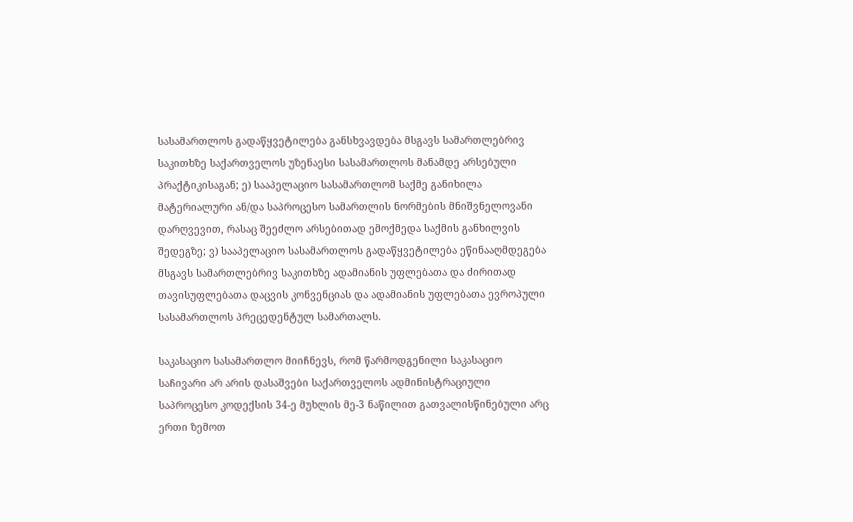სასამართლოს გადაწყვეტილება განსხვავდება მსგავს სამართლებრივ საკითხზე საქართველოს უზენაესი სასამართლოს მანამდე არსებული პრაქტიკისაგან; ე) სააპელაციო სასამართლომ საქმე განიხილა მატერიალური ან/და საპროცესო სამართლის ნორმების მნიშვნელოვანი დარღვევით, რასაც შეეძლო არსებითად ემოქმედა საქმის განხილვის შედეგზე; ვ) სააპელაციო სასამართლოს გადაწყვეტილება ეწინააღმდეგება მსგავს სამართლებრივ საკითხზე ადამიანის უფლებათა და ძირითად თავისუფლებათა დაცვის კონვენციას და ადამიანის უფლებათა ევროპული სასამართლოს პრეცედენტულ სამართალს.

საკასაციო სასამართლო მიიჩნევს, რომ წარმოდგენილი საკასაციო საჩივარი არ არის დასაშვები საქართველოს ადმინისტრაციული საპროცესო კოდექსის 34-ე მუხლის მე-3 ნაწილით გათვალისწინებული არც ერთი ზემოთ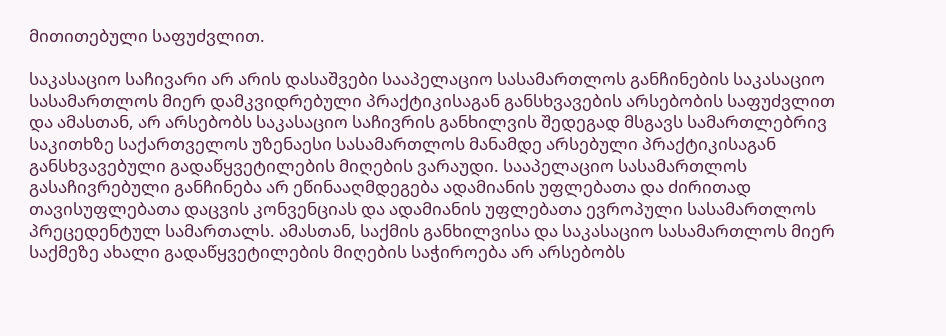მითითებული საფუძვლით.

საკასაციო საჩივარი არ არის დასაშვები სააპელაციო სასამართლოს განჩინების საკასაციო სასამართლოს მიერ დამკვიდრებული პრაქტიკისაგან განსხვავების არსებობის საფუძვლით და ამასთან, არ არსებობს საკასაციო საჩივრის განხილვის შედეგად მსგავს სამართლებრივ საკითხზე საქართველოს უზენაესი სასამართლოს მანამდე არსებული პრაქტიკისაგან განსხვავებული გადაწყვეტილების მიღების ვარაუდი. სააპელაციო სასამართლოს გასაჩივრებული განჩინება არ ეწინააღმდეგება ადამიანის უფლებათა და ძირითად თავისუფლებათა დაცვის კონვენციას და ადამიანის უფლებათა ევროპული სასამართლოს პრეცედენტულ სამართალს. ამასთან, საქმის განხილვისა და საკასაციო სასამართლოს მიერ საქმეზე ახალი გადაწყვეტილების მიღების საჭიროება არ არსებობს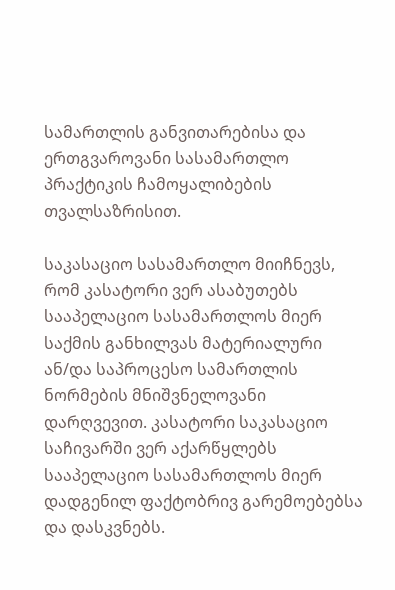სამართლის განვითარებისა და ერთგვაროვანი სასამართლო პრაქტიკის ჩამოყალიბების თვალსაზრისით.

საკასაციო სასამართლო მიიჩნევს, რომ კასატორი ვერ ასაბუთებს სააპელაციო სასამართლოს მიერ საქმის განხილვას მატერიალური ან/და საპროცესო სამართლის ნორმების მნიშვნელოვანი დარღვევით. კასატორი საკასაციო საჩივარში ვერ აქარწყლებს სააპელაციო სასამართლოს მიერ დადგენილ ფაქტობრივ გარემოებებსა და დასკვნებს.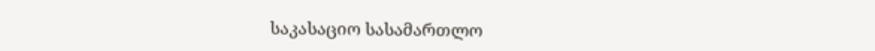საკასაციო სასამართლო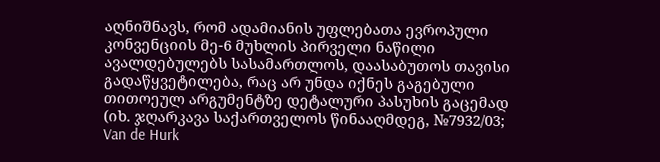აღნიშნავს, რომ ადამიანის უფლებათა ევროპული კონვენციის მე-6 მუხლის პირველი ნაწილი ავალდებულებს სასამართლოს, დაასაბუთოს თავისი გადაწყვეტილება, რაც არ უნდა იქნეს გაგებული თითოეულ არგუმენტზე დეტალური პასუხის გაცემად (იხ. ჯღარკავა საქართველოს წინააღმდეგ, №7932/03; Van de Hurk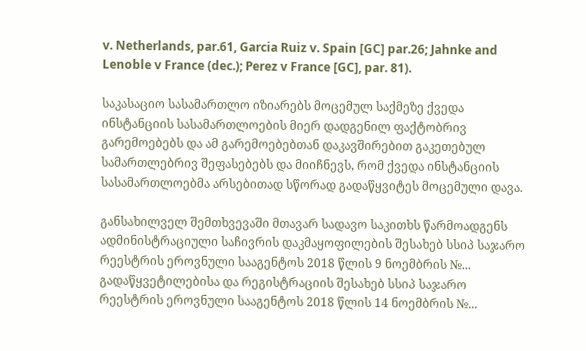v. Netherlands, par.61, Garcia Ruiz v. Spain [GC] par.26; Jahnke and Lenoble v France (dec.); Perez v France [GC], par. 81).

საკასაციო სასამართლო იზიარებს მოცემულ საქმეზე ქვედა ინსტანციის სასამართლოების მიერ დადგენილ ფაქტობრივ გარემოებებს და ამ გარემოებებთან დაკავშირებით გაკეთებულ სამართლებრივ შეფასებებს და მიიჩნევს, რომ ქვედა ინსტანციის სასამართლოებმა არსებითად სწორად გადაწყვიტეს მოცემული დავა.

განსახილველ შემთხვევაში მთავარ სადავო საკითხს წარმოადგენს ადმინისტრაციული საჩივრის დაკმაყოფილების შესახებ სსიპ საჯარო რეესტრის ეროვნული სააგენტოს 2018 წლის 9 ნოემბრის №... გადაწყვეტილებისა და რეგისტრაციის შესახებ სსიპ საჯარო რეესტრის ეროვნული სააგენტოს 2018 წლის 14 ნოემბრის №...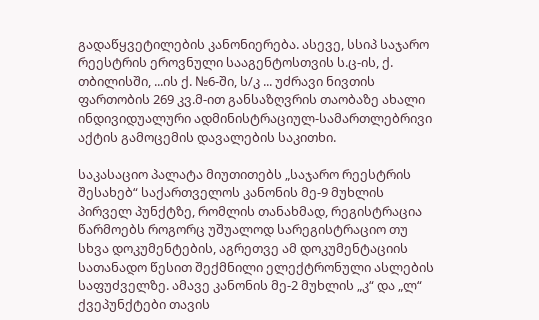გადაწყვეტილების კანონიერება. ასევე, სსიპ საჯარო რეესტრის ეროვნული სააგენტოსთვის ს.ც-ის, ქ. თბილისში, ...ის ქ. №6-ში, ს/კ ... უძრავი ნივთის ფართობის 269 კვ.მ-ით განსაზღვრის თაობაზე ახალი ინდივიდუალური ადმინისტრაციულ-სამართლებრივი აქტის გამოცემის დავალების საკითხი.

საკასაციო პალატა მიუთითებს „საჯარო რეესტრის შესახებ“ საქართველოს კანონის მე-9 მუხლის პირველ პუნქტზე, რომლის თანახმად, რეგისტრაცია წარმოებს როგორც უშუალოდ სარეგისტრაციო თუ სხვა დოკუმენტების, აგრეთვე ამ დოკუმენტაციის სათანადო წესით შექმნილი ელექტრონული ასლების საფუძველზე. ამავე კანონის მე-2 მუხლის „კ“ და „ლ“ ქვეპუნქტები თავის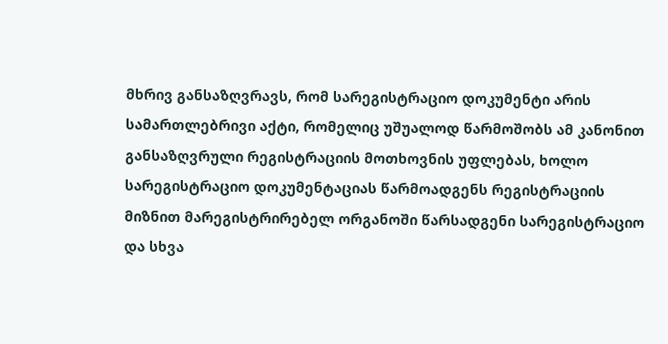მხრივ განსაზღვრავს, რომ სარეგისტრაციო დოკუმენტი არის სამართლებრივი აქტი, რომელიც უშუალოდ წარმოშობს ამ კანონით განსაზღვრული რეგისტრაციის მოთხოვნის უფლებას, ხოლო სარეგისტრაციო დოკუმენტაციას წარმოადგენს რეგისტრაციის მიზნით მარეგისტრირებელ ორგანოში წარსადგენი სარეგისტრაციო და სხვა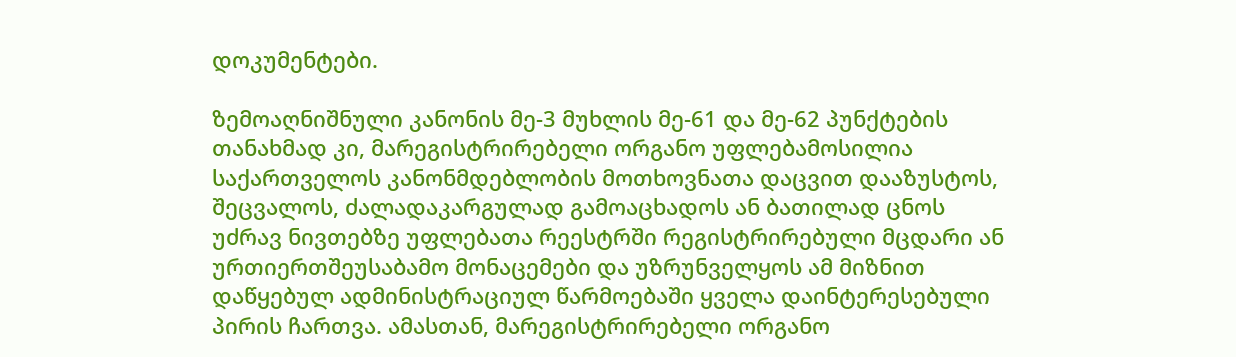დოკუმენტები.

ზემოაღნიშნული კანონის მე-3 მუხლის მე-61 და მე-62 პუნქტების თანახმად კი, მარეგისტრირებელი ორგანო უფლებამოსილია საქართველოს კანონმდებლობის მოთხოვნათა დაცვით დააზუსტოს, შეცვალოს, ძალადაკარგულად გამოაცხადოს ან ბათილად ცნოს უძრავ ნივთებზე უფლებათა რეესტრში რეგისტრირებული მცდარი ან ურთიერთშეუსაბამო მონაცემები და უზრუნველყოს ამ მიზნით დაწყებულ ადმინისტრაციულ წარმოებაში ყველა დაინტერესებული პირის ჩართვა. ამასთან, მარეგისტრირებელი ორგანო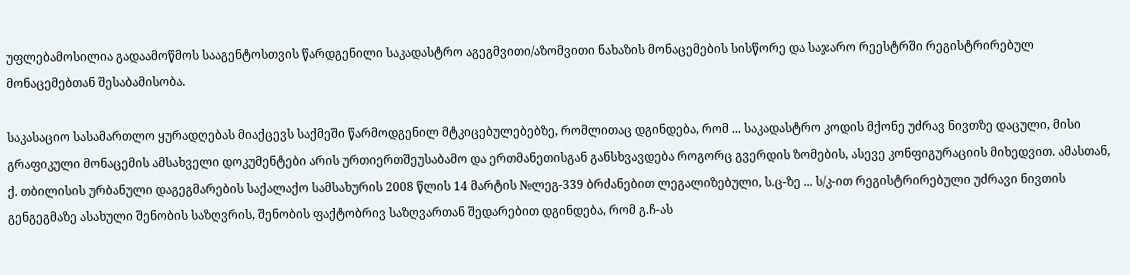უფლებამოსილია გადაამოწმოს სააგენტოსთვის წარდგენილი საკადასტრო აგეგმვითი/აზომვითი ნახაზის მონაცემების სისწორე და საჯარო რეესტრში რეგისტრირებულ მონაცემებთან შესაბამისობა.

საკასაციო სასამართლო ყურადღებას მიაქცევს საქმეში წარმოდგენილ მტკიცებულებებზე, რომლითაც დგინდება, რომ ... საკადასტრო კოდის მქონე უძრავ ნივთზე დაცული, მისი გრაფიკული მონაცემის ამსახველი დოკუმენტები არის ურთიერთშეუსაბამო და ერთმანეთისგან განსხვავდება როგორც გვერდის ზომების, ასევე კონფიგურაციის მიხედვით. ამასთან, ქ. თბილისის ურბანული დაგეგმარების საქალაქო სამსახურის 2008 წლის 14 მარტის №ლეგ-339 ბრძანებით ლეგალიზებული, ს.ც-ზე ... ს/კ-ით რეგისტრირებული უძრავი ნივთის გენგეგმაზე ასახული შენობის საზღვრის, შენობის ფაქტობრივ საზღვართან შედარებით დგინდება, რომ გ.ჩ-ას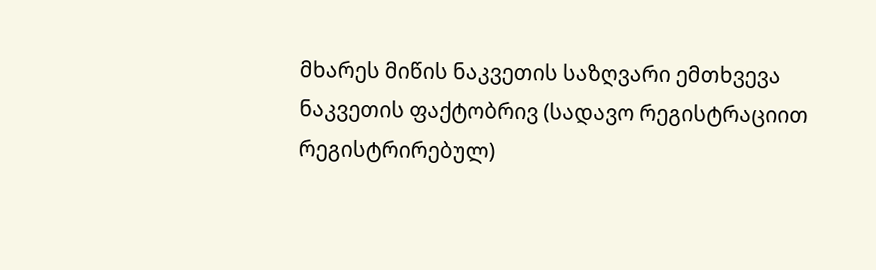მხარეს მიწის ნაკვეთის საზღვარი ემთხვევა ნაკვეთის ფაქტობრივ (სადავო რეგისტრაციით რეგისტრირებულ)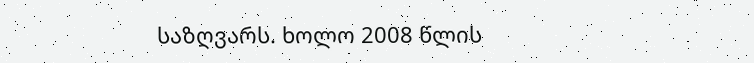საზღვარს. ხოლო 2008 წლის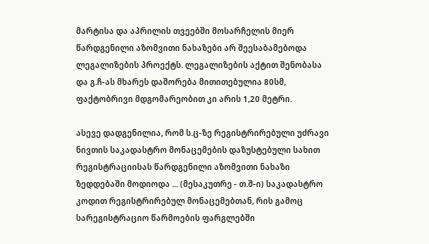მარტისა და აპრილის თვეებში მოსარჩელის მიერ წარდგენილი აზომვითი ნახაზები არ შეესაბამებოდა ლეგალიზების პროექტს. ლეგალიზების აქტით შენობასა და გ.ჩ-ას მხარეს დაშორება მითითებულია 80სმ, ფაქტობრივი მდგომარეობით კი არის 1,20 მეტრი.

ასევე დადგენილია, რომ ს.ც-ზე რეგისტრირებული უძრავი ნივთის საკადასტრო მონაცემების დაზუსტებული სახით რეგისტრაციისას წარდგენილი აზომვითი ნახაზი ზედდებაში მოდიოდა ... (მესაკუთრე - თ.შ-ი) საკადასტრო კოდით რეგისტრირებულ მონაცემებთან, რის გამოც სარეგისტრაციო წარმოების ფარგლებში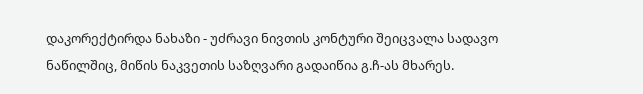დაკორექტირდა ნახაზი - უძრავი ნივთის კონტური შეიცვალა სადავო ნაწილშიც, მიწის ნაკვეთის საზღვარი გადაიწია გ.ჩ-ას მხარეს.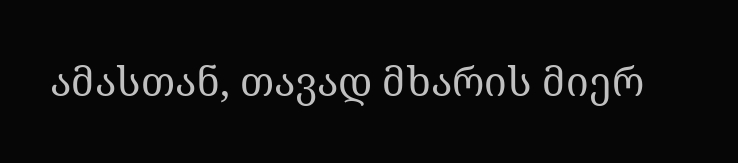ამასთან, თავად მხარის მიერ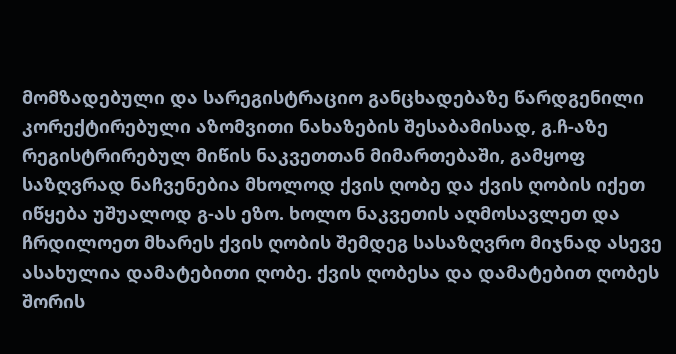მომზადებული და სარეგისტრაციო განცხადებაზე წარდგენილი კორექტირებული აზომვითი ნახაზების შესაბამისად, გ.ჩ-აზე რეგისტრირებულ მიწის ნაკვეთთან მიმართებაში, გამყოფ საზღვრად ნაჩვენებია მხოლოდ ქვის ღობე და ქვის ღობის იქეთ იწყება უშუალოდ გ-ას ეზო. ხოლო ნაკვეთის აღმოსავლეთ და ჩრდილოეთ მხარეს ქვის ღობის შემდეგ სასაზღვრო მიჯნად ასევე ასახულია დამატებითი ღობე. ქვის ღობესა და დამატებით ღობეს შორის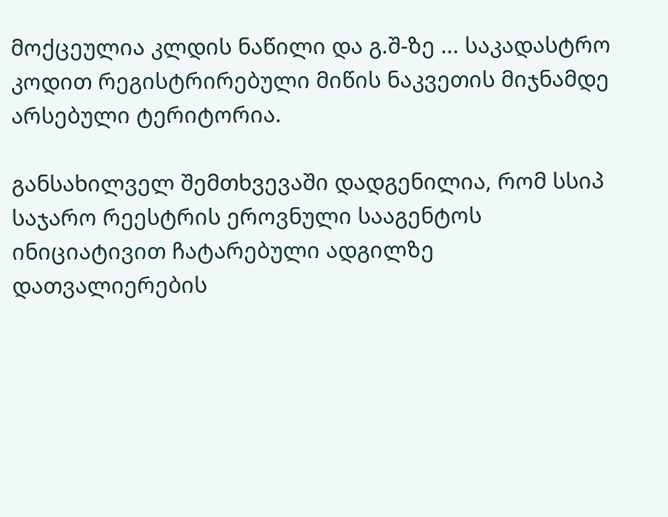მოქცეულია კლდის ნაწილი და გ.შ-ზე ... საკადასტრო კოდით რეგისტრირებული მიწის ნაკვეთის მიჯნამდე არსებული ტერიტორია.

განსახილველ შემთხვევაში დადგენილია, რომ სსიპ საჯარო რეესტრის ეროვნული სააგენტოს ინიციატივით ჩატარებული ადგილზე დათვალიერების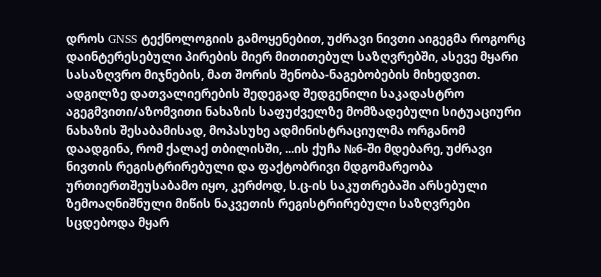დროს GNSS ტექნოლოგიის გამოყენებით, უძრავი ნივთი აიგეგმა როგორც დაინტერესებული პირების მიერ მითითებულ საზღვრებში, ასევე მყარი სასაზღვრო მიჯნების, მათ შორის შენობა-ნაგებობების მიხედვით. ადგილზე დათვალიერების შედეგად შედგენილი საკადასტრო აგეგმვითი/აზომვითი ნახაზის საფუძველზე მომზადებული სიტუაციური ნახაზის შესაბამისად, მოპასუხე ადმინისტრაციულმა ორგანომ დაადგინა, რომ ქალაქ თბილისში, ...ის ქუჩა №6-ში მდებარე, უძრავი ნივთის რეგისტრირებული და ფაქტობრივი მდგომარეობა ურთიერთშეუსაბამო იყო, კერძოდ, ს.ც-ის საკუთრებაში არსებული ზემოაღნიშნული მიწის ნაკვეთის რეგისტრირებული საზღვრები სცდებოდა მყარ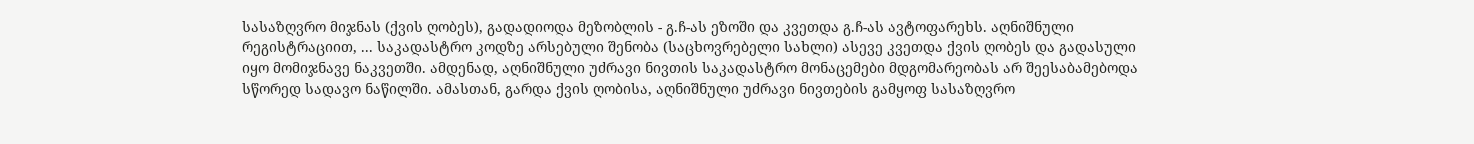სასაზღვრო მიჯნას (ქვის ღობეს), გადადიოდა მეზობლის - გ.ჩ-ას ეზოში და კვეთდა გ.ჩ-ას ავტოფარეხს. აღნიშნული რეგისტრაციით, ... საკადასტრო კოდზე არსებული შენობა (საცხოვრებელი სახლი) ასევე კვეთდა ქვის ღობეს და გადასული იყო მომიჯნავე ნაკვეთში. ამდენად, აღნიშნული უძრავი ნივთის საკადასტრო მონაცემები მდგომარეობას არ შეესაბამებოდა სწორედ სადავო ნაწილში. ამასთან, გარდა ქვის ღობისა, აღნიშნული უძრავი ნივთების გამყოფ სასაზღვრო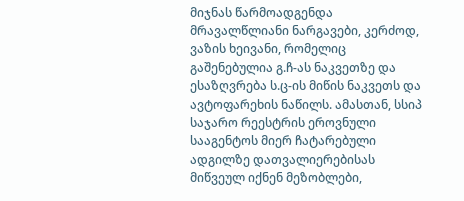მიჯნას წარმოადგენდა მრავალწლიანი ნარგავები, კერძოდ, ვაზის ხეივანი, რომელიც გაშენებულია გ.ჩ-ას ნაკვეთზე და ესაზღვრება ს.ც-ის მიწის ნაკვეთს და ავტოფარეხის ნაწილს. ამასთან, სსიპ საჯარო რეესტრის ეროვნული სააგენტოს მიერ ჩატარებული ადგილზე დათვალიერებისას მიწვეულ იქნენ მეზობლები,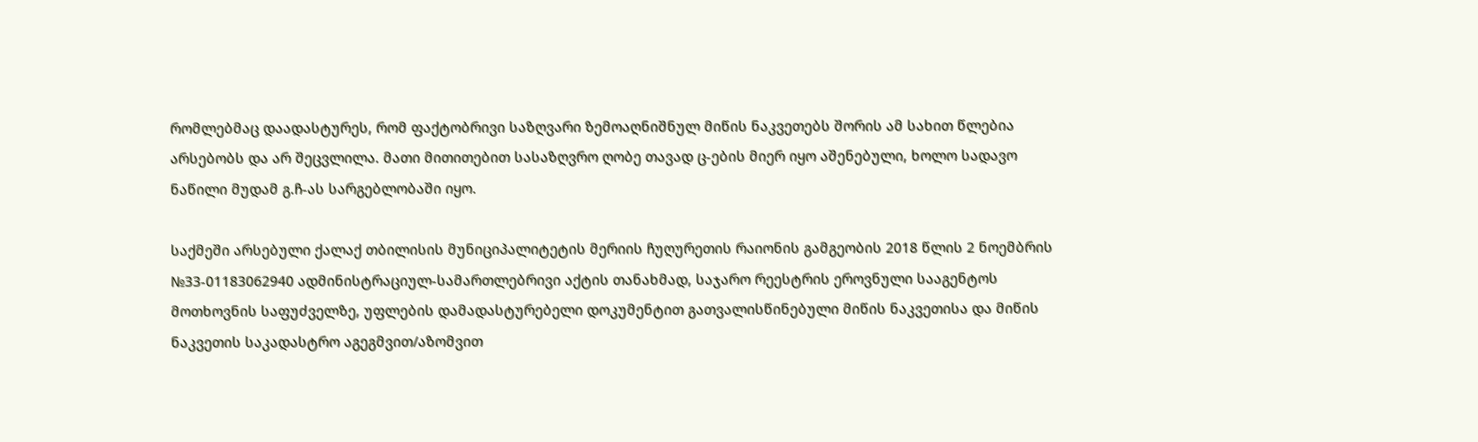რომლებმაც დაადასტურეს, რომ ფაქტობრივი საზღვარი ზემოაღნიშნულ მიწის ნაკვეთებს შორის ამ სახით წლებია არსებობს და არ შეცვლილა. მათი მითითებით სასაზღვრო ღობე თავად ც-ების მიერ იყო აშენებული, ხოლო სადავო ნაწილი მუდამ გ.ჩ-ას სარგებლობაში იყო.

საქმეში არსებული ქალაქ თბილისის მუნიციპალიტეტის მერიის ჩუღურეთის რაიონის გამგეობის 2018 წლის 2 ნოემბრის №33-01183062940 ადმინისტრაციულ-სამართლებრივი აქტის თანახმად, საჯარო რეესტრის ეროვნული სააგენტოს მოთხოვნის საფუძველზე, უფლების დამადასტურებელი დოკუმენტით გათვალისწინებული მიწის ნაკვეთისა და მიწის ნაკვეთის საკადასტრო აგეგმვით/აზომვით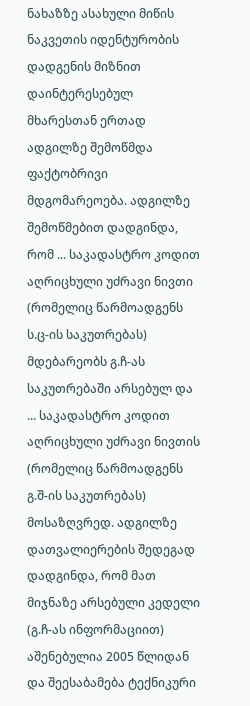ნახაზზე ასახული მიწის ნაკვეთის იდენტურობის დადგენის მიზნით დაინტერესებულ მხარესთან ერთად ადგილზე შემოწმდა ფაქტობრივი მდგომარეოება. ადგილზე შემოწმებით დადგინდა, რომ ... საკადასტრო კოდით აღრიცხული უძრავი ნივთი (რომელიც წარმოადგენს ს.ც-ის საკუთრებას) მდებარეობს გ.ჩ-ას საკუთრებაში არსებულ და ... საკადასტრო კოდით აღრიცხული უძრავი ნივთის (რომელიც წარმოადგენს გ.შ-ის საკუთრებას) მოსაზღვრედ. ადგილზე დათვალიერების შედეგად დადგინდა, რომ მათ მიჯნაზე არსებული კედელი (გ.ჩ-ას ინფორმაციით) აშენებულია 2005 წლიდან და შეესაბამება ტექნიკური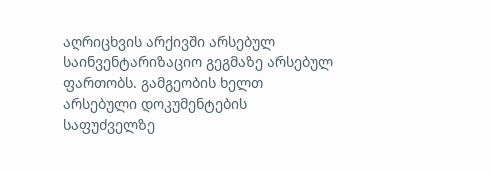აღრიცხვის არქივში არსებულ საინვენტარიზაციო გეგმაზე არსებულ ფართობს. გამგეობის ხელთ არსებული დოკუმენტების საფუძველზე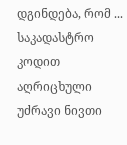დგინდება, რომ ... საკადასტრო კოდით აღრიცხული უძრავი ნივთი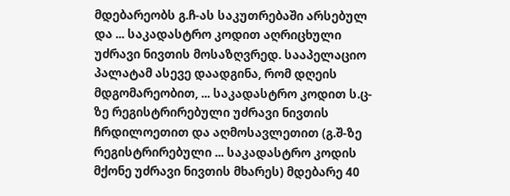მდებარეობს გ.ჩ-ას საკუთრებაში არსებულ და ... საკადასტრო კოდით აღრიცხული უძრავი ნივთის მოსაზღვრედ. სააპელაციო პალატამ ასევე დაადგინა, რომ დღეის მდგომარეობით, ... საკადასტრო კოდით ს.ც-ზე რეგისტრირებული უძრავი ნივთის ჩრდილოეთით და აღმოსავლეთით (გ.შ-ზე რეგისტრირებული ... საკადასტრო კოდის მქონე უძრავი ნივთის მხარეს) მდებარე 40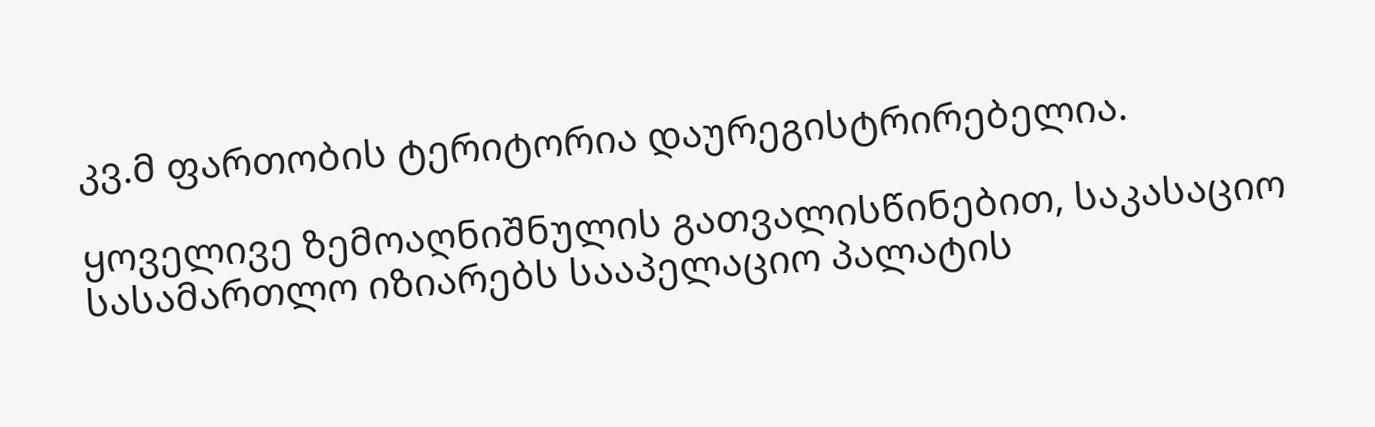კვ.მ ფართობის ტერიტორია დაურეგისტრირებელია.

ყოველივე ზემოაღნიშნულის გათვალისწინებით, საკასაციო სასამართლო იზიარებს სააპელაციო პალატის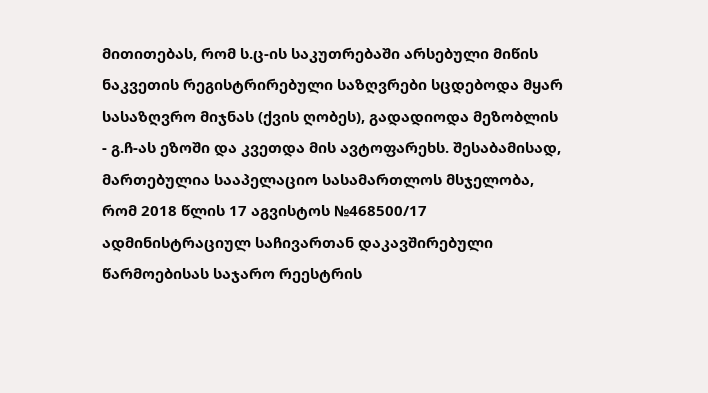მითითებას, რომ ს.ც-ის საკუთრებაში არსებული მიწის ნაკვეთის რეგისტრირებული საზღვრები სცდებოდა მყარ სასაზღვრო მიჯნას (ქვის ღობეს), გადადიოდა მეზობლის - გ.ჩ-ას ეზოში და კვეთდა მის ავტოფარეხს. შესაბამისად, მართებულია სააპელაციო სასამართლოს მსჯელობა, რომ 2018 წლის 17 აგვისტოს №468500/17 ადმინისტრაციულ საჩივართან დაკავშირებული წარმოებისას საჯარო რეესტრის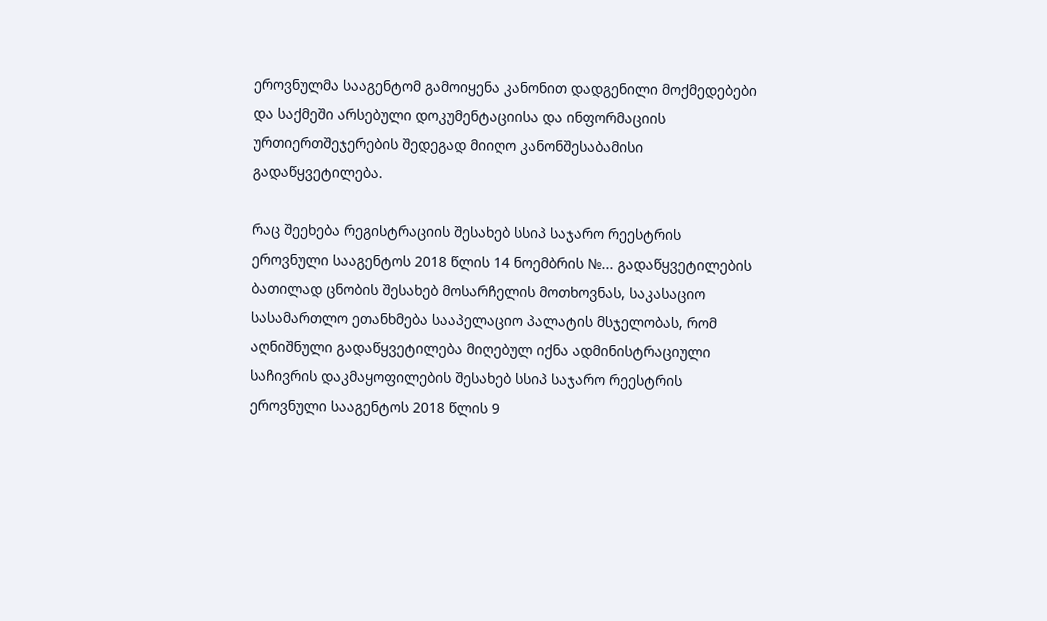ეროვნულმა სააგენტომ გამოიყენა კანონით დადგენილი მოქმედებები და საქმეში არსებული დოკუმენტაციისა და ინფორმაციის ურთიერთშეჯერების შედეგად მიიღო კანონშესაბამისი გადაწყვეტილება.

რაც შეეხება რეგისტრაციის შესახებ სსიპ საჯარო რეესტრის ეროვნული სააგენტოს 2018 წლის 14 ნოემბრის №... გადაწყვეტილების ბათილად ცნობის შესახებ მოსარჩელის მოთხოვნას, საკასაციო სასამართლო ეთანხმება სააპელაციო პალატის მსჯელობას, რომ აღნიშნული გადაწყვეტილება მიღებულ იქნა ადმინისტრაციული საჩივრის დაკმაყოფილების შესახებ სსიპ საჯარო რეესტრის ეროვნული სააგენტოს 2018 წლის 9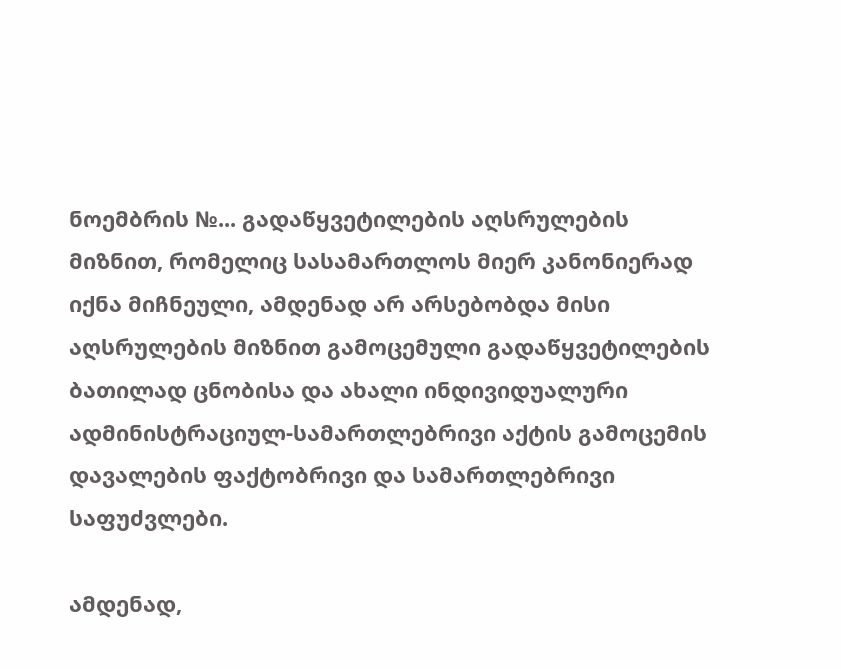ნოემბრის №... გადაწყვეტილების აღსრულების მიზნით, რომელიც სასამართლოს მიერ კანონიერად იქნა მიჩნეული, ამდენად არ არსებობდა მისი აღსრულების მიზნით გამოცემული გადაწყვეტილების ბათილად ცნობისა და ახალი ინდივიდუალური ადმინისტრაციულ-სამართლებრივი აქტის გამოცემის დავალების ფაქტობრივი და სამართლებრივი საფუძვლები.

ამდენად,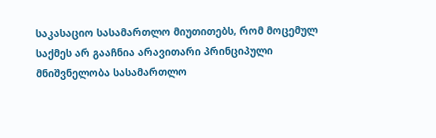საკასაციო სასამართლო მიუთითებს, რომ მოცემულ საქმეს არ გააჩნია არავითარი პრინციპული მნიშვნელობა სასამართლო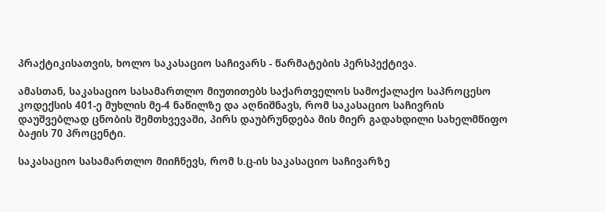პრაქტიკისათვის, ხოლო საკასაციო საჩივარს - წარმატების პერსპექტივა.

ამასთან, საკასაციო სასამართლო მიუთითებს საქართველოს სამოქალაქო საპროცესო კოდექსის 401-ე მუხლის მე-4 ნაწილზე და აღნიშნავს, რომ საკასაციო საჩივრის დაუშვებლად ცნობის შემთხვევაში, პირს დაუბრუნდება მის მიერ გადახდილი სახელმწიფო ბაჟის 70 პროცენტი.

საკასაციო სასამართლო მიიჩნევს, რომ ს.ც-ის საკასაციო საჩივარზე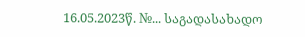16.05.2023წ. №... საგადასახადო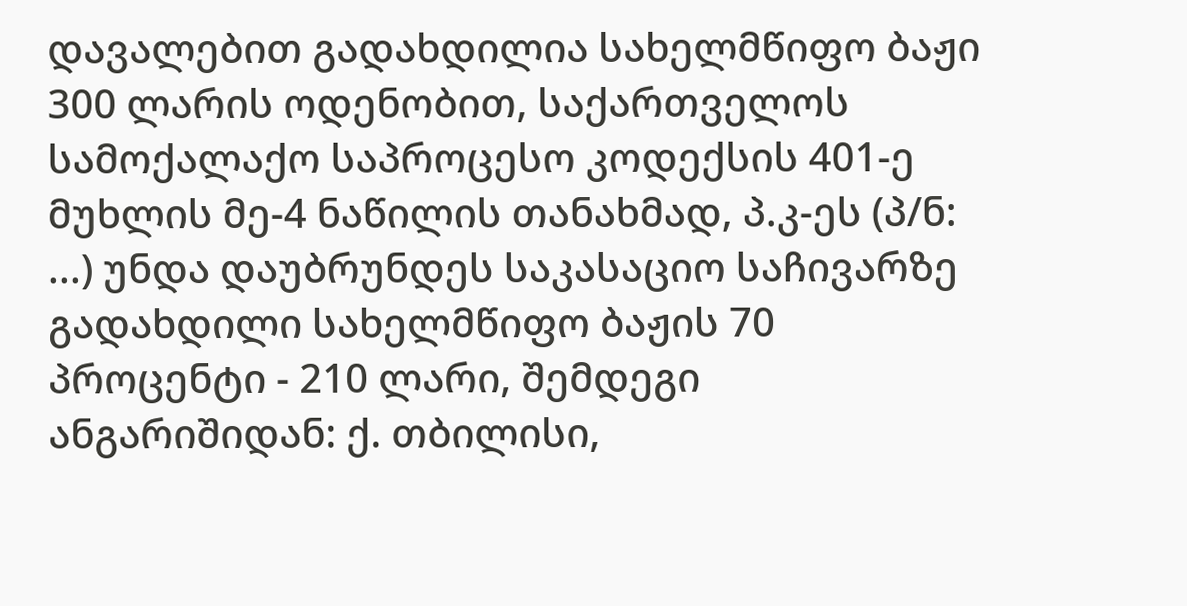დავალებით გადახდილია სახელმწიფო ბაჟი 300 ლარის ოდენობით, საქართველოს სამოქალაქო საპროცესო კოდექსის 401-ე მუხლის მე-4 ნაწილის თანახმად, პ.კ-ეს (პ/ნ: ...) უნდა დაუბრუნდეს საკასაციო საჩივარზე გადახდილი სახელმწიფო ბაჟის 70 პროცენტი - 210 ლარი, შემდეგი ანგარიშიდან: ქ. თბილისი,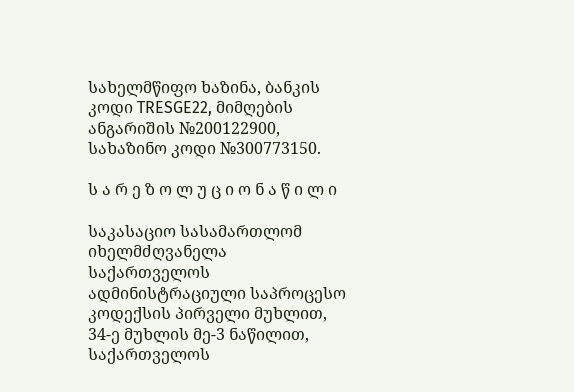სახელმწიფო ხაზინა, ბანკის კოდი TRESGE22, მიმღების ანგარიშის №200122900, სახაზინო კოდი №300773150.

ს ა რ ე ზ ო ლ უ ც ი ო ნ ა წ ი ლ ი

საკასაციო სასამართლომ იხელმძღვანელა საქართველოს ადმინისტრაციული საპროცესო კოდექსის პირველი მუხლით, 34-ე მუხლის მე-3 ნაწილით, საქართველოს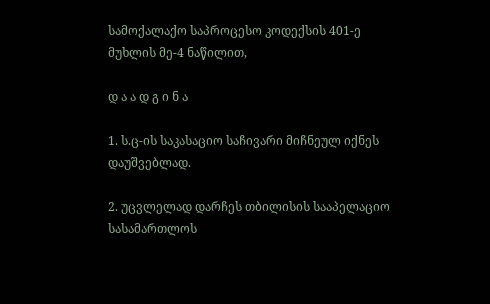სამოქალაქო საპროცესო კოდექსის 401-ე მუხლის მე-4 ნაწილით,

დ ა ა დ გ ი ნ ა

1. ს.ც-ის საკასაციო საჩივარი მიჩნეულ იქნეს დაუშვებლად.

2. უცვლელად დარჩეს თბილისის სააპელაციო სასამართლოს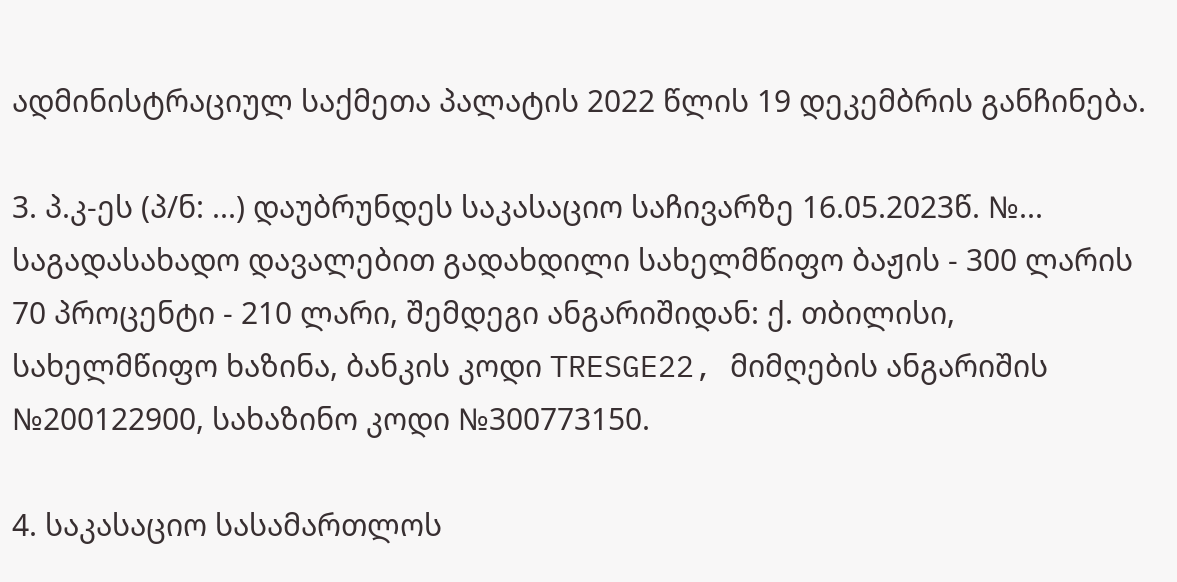ადმინისტრაციულ საქმეთა პალატის 2022 წლის 19 დეკემბრის განჩინება.

3. პ.კ-ეს (პ/ნ: ...) დაუბრუნდეს საკასაციო საჩივარზე 16.05.2023წ. №... საგადასახადო დავალებით გადახდილი სახელმწიფო ბაჟის - 300 ლარის 70 პროცენტი - 210 ლარი, შემდეგი ანგარიშიდან: ქ. თბილისი, სახელმწიფო ხაზინა, ბანკის კოდი TRESGE22, მიმღების ანგარიშის №200122900, სახაზინო კოდი №300773150.

4. საკასაციო სასამართლოს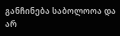განჩინება საბოლოოა და არ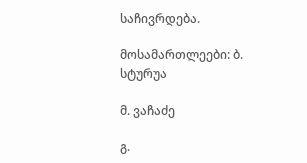საჩივრდება.

მოსამართლეები: ბ. სტურუა

მ. ვაჩაძე

გ.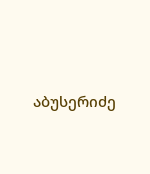აბუსერიძე